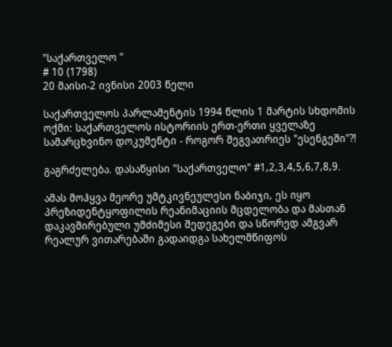"საქართველო "
# 10 (1798)
20 მაისი-2 ივნისი 2003 წელი

საქართველოს პარლამენტის 1994 წლის 1 მარტის სხდომის ოქმი: საქართველოს ისტორიის ერთ-ერთი ყველაზე სამარცხვინო დოკუმენტი - როგორ შეგვათრიეს "ესენგეში"?!

გაგრძელება. დასაწყისი "საქართველო" #1,2,3,4,5,6,7,8,9.

ამას მოჰყვა მეორე უმტკივნეულესი ნაბიჯი, ეს იყო პრეზიდენტყოფილის რეანიმაციის მცდელობა და მასთან დაკავშირებული უმძიმესი შედეგები და სწორედ ამგვარ რეალურ ვითარებაში გადაიდგა სახელმწიფოს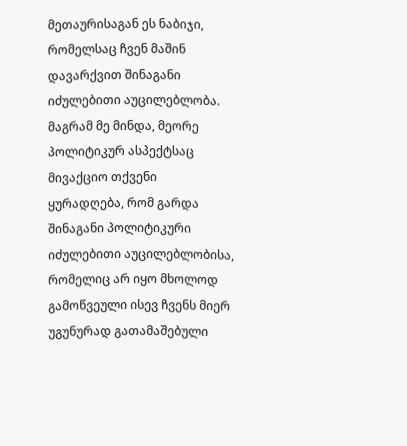მეთაურისაგან ეს ნაბიჯი, რომელსაც ჩვენ მაშინ დავარქვით შინაგანი იძულებითი აუცილებლობა. მაგრამ მე მინდა, მეორე პოლიტიკურ ასპექტსაც მივაქციო თქვენი ყურადღება, რომ გარდა შინაგანი პოლიტიკური იძულებითი აუცილებლობისა, რომელიც არ იყო მხოლოდ გამოწვეული ისევ ჩვენს მიერ უგუნურად გათამაშებული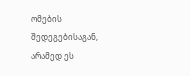ომების შედეგებისაგან, არამედ ეს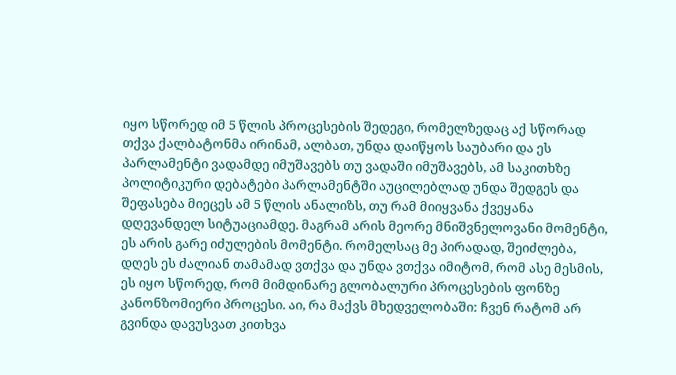იყო სწორედ იმ 5 წლის პროცესების შედეგი, რომელზედაც აქ სწორად თქვა ქალბატონმა ირინამ, ალბათ, უნდა დაიწყოს საუბარი და ეს პარლამენტი ვადამდე იმუშავებს თუ ვადაში იმუშავებს, ამ საკითხზე პოლიტიკური დებატები პარლამენტში აუცილებლად უნდა შედგეს და შეფასება მიეცეს ამ 5 წლის ანალიზს, თუ რამ მიიყვანა ქვეყანა დღევანდელ სიტუაციამდე. მაგრამ არის მეორე მნიშვნელოვანი მომენტი, ეს არის გარე იძულების მომენტი. რომელსაც მე პირადად, შეიძლება, დღეს ეს ძალიან თამამად ვთქვა და უნდა ვთქვა იმიტომ, რომ ასე მესმის, ეს იყო სწორედ, რომ მიმდინარე გლობალური პროცესების ფონზე კანონზომიერი პროცესი. აი, რა მაქვს მხედველობაში: ჩვენ რატომ არ გვინდა დავუსვათ კითხვა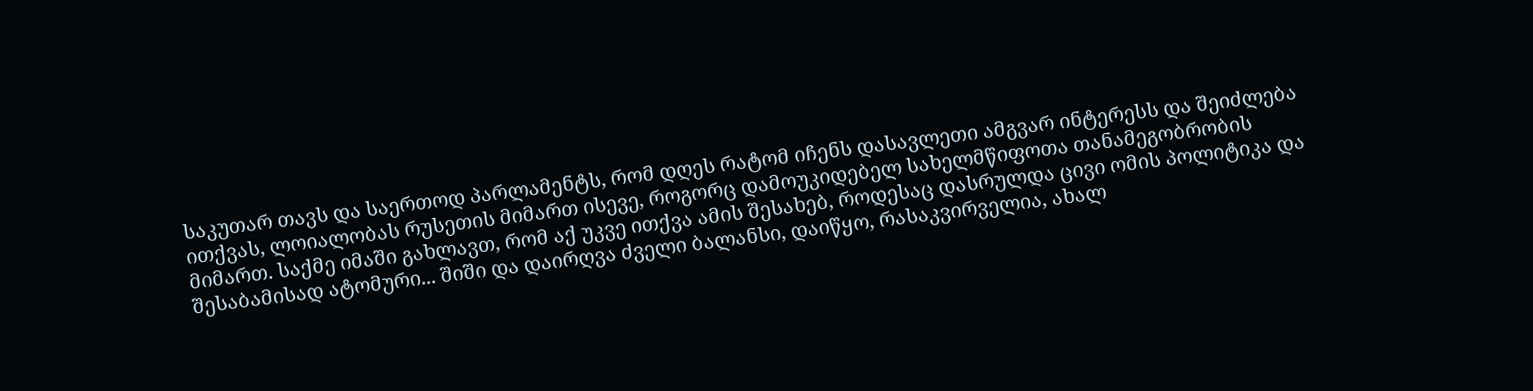საკუთარ თავს და საერთოდ პარლამენტს, რომ დღეს რატომ იჩენს დასავლეთი ამგვარ ინტერესს და შეიძლება ითქვას, ლოიალობას რუსეთის მიმართ ისევე, როგორც დამოუკიდებელ სახელმწიფოთა თანამეგობრობის მიმართ. საქმე იმაში გახლავთ, რომ აქ უკვე ითქვა ამის შესახებ, როდესაც დასრულდა ცივი ომის პოლიტიკა და შესაბამისად ატომური... შიში და დაირღვა ძველი ბალანსი, დაიწყო, რასაკვირველია, ახალ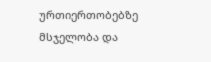ურთიერთობებზე მსჯელობა და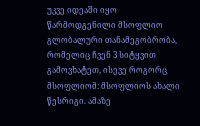უკვე იდეაში იყო წარმოდგენილი მსოფლიო გლობალური თანამეგობრობა, რომელიც ჩვენ 3 სიტყვით გამოვხატეთ, ისევე როგორც მსოფლიომ: მსოფლიოს ახალი წესრიგი. ამაზე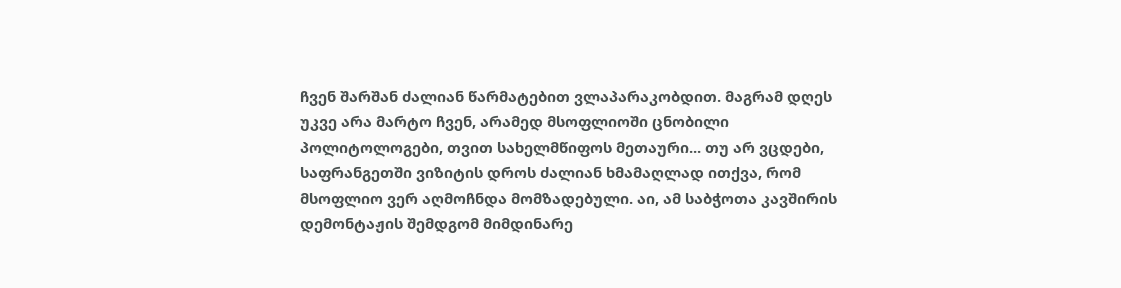ჩვენ შარშან ძალიან წარმატებით ვლაპარაკობდით. მაგრამ დღეს უკვე არა მარტო ჩვენ, არამედ მსოფლიოში ცნობილი პოლიტოლოგები, თვით სახელმწიფოს მეთაური... თუ არ ვცდები, საფრანგეთში ვიზიტის დროს ძალიან ხმამაღლად ითქვა, რომ მსოფლიო ვერ აღმოჩნდა მომზადებული. აი, ამ საბჭოთა კავშირის დემონტაჟის შემდგომ მიმდინარე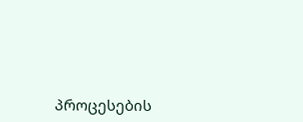პროცესების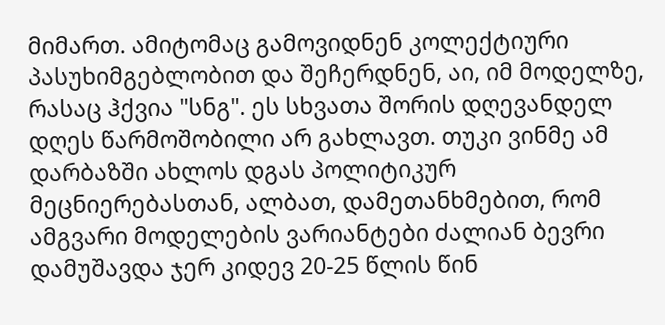მიმართ. ამიტომაც გამოვიდნენ კოლექტიური პასუხიმგებლობით და შეჩერდნენ, აი, იმ მოდელზე, რასაც ჰქვია "სნგ". ეს სხვათა შორის დღევანდელ დღეს წარმოშობილი არ გახლავთ. თუკი ვინმე ამ დარბაზში ახლოს დგას პოლიტიკურ მეცნიერებასთან, ალბათ, დამეთანხმებით, რომ ამგვარი მოდელების ვარიანტები ძალიან ბევრი დამუშავდა ჯერ კიდევ 20-25 წლის წინ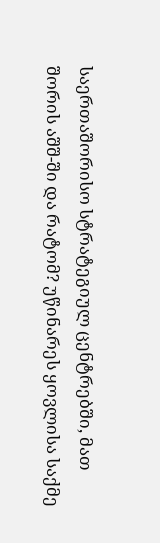საერთაშორისო სტრატეგიულ ცენტრებში, მათ შორის აშშ-ში და რატომ? უწინარეს ყოვლისა საქმე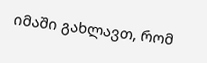იმაში გახლავთ, რომ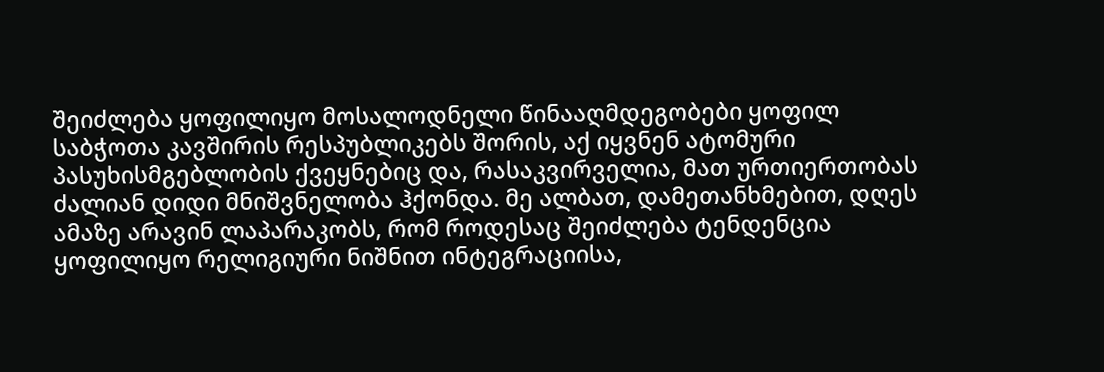შეიძლება ყოფილიყო მოსალოდნელი წინააღმდეგობები ყოფილ საბჭოთა კავშირის რესპუბლიკებს შორის, აქ იყვნენ ატომური პასუხისმგებლობის ქვეყნებიც და, რასაკვირველია, მათ ურთიერთობას ძალიან დიდი მნიშვნელობა ჰქონდა. მე ალბათ, დამეთანხმებით, დღეს ამაზე არავინ ლაპარაკობს, რომ როდესაც შეიძლება ტენდენცია ყოფილიყო რელიგიური ნიშნით ინტეგრაციისა,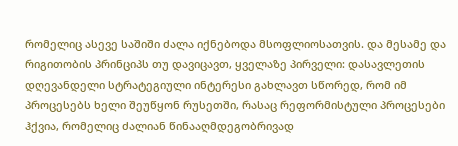რომელიც ასევე საშიში ძალა იქნებოდა მსოფლიოსათვის. და მესამე და რიგითობის პრინციპს თუ დავიცავთ, ყველაზე პირველი: დასავლეთის დღევანდელი სტრატეგიული ინტერესი გახლავთ სწორედ, რომ იმ პროცესებს ხელი შეუწყონ რუსეთში, რასაც რეფორმისტული პროცესები ჰქვია, რომელიც ძალიან წინააღმდეგობრივად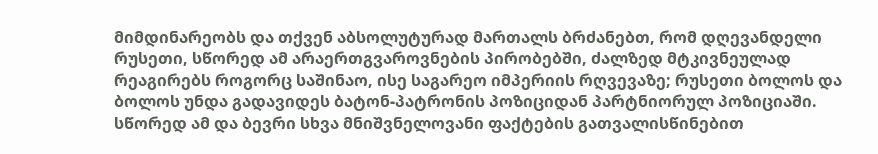მიმდინარეობს და თქვენ აბსოლუტურად მართალს ბრძანებთ, რომ დღევანდელი რუსეთი, სწორედ ამ არაერთგვაროვნების პირობებში, ძალზედ მტკივნეულად რეაგირებს როგორც საშინაო, ისე საგარეო იმპერიის რღვევაზე; რუსეთი ბოლოს და ბოლოს უნდა გადავიდეს ბატონ-პატრონის პოზიციდან პარტნიორულ პოზიციაში. სწორედ ამ და ბევრი სხვა მნიშვნელოვანი ფაქტების გათვალისწინებით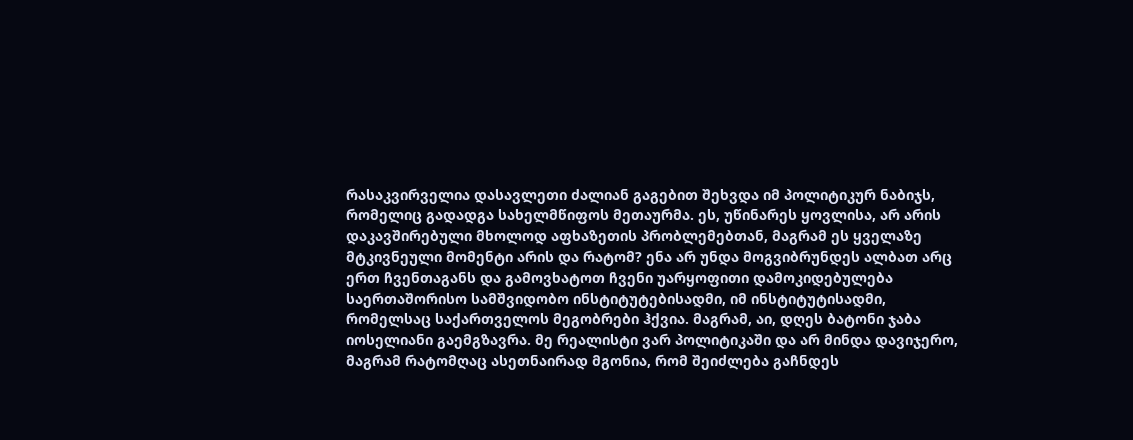რასაკვირველია დასავლეთი ძალიან გაგებით შეხვდა იმ პოლიტიკურ ნაბიჯს, რომელიც გადადგა სახელმწიფოს მეთაურმა. ეს, უწინარეს ყოვლისა, არ არის დაკავშირებული მხოლოდ აფხაზეთის პრობლემებთან, მაგრამ ეს ყველაზე მტკივნეული მომენტი არის და რატომ? ენა არ უნდა მოგვიბრუნდეს ალბათ არც ერთ ჩვენთაგანს და გამოვხატოთ ჩვენი უარყოფითი დამოკიდებულება საერთაშორისო სამშვიდობო ინსტიტუტებისადმი, იმ ინსტიტუტისადმი, რომელსაც საქართველოს მეგობრები ჰქვია. მაგრამ, აი, დღეს ბატონი ჯაბა იოსელიანი გაემგზავრა. მე რეალისტი ვარ პოლიტიკაში და არ მინდა დავიჯერო, მაგრამ რატომღაც ასეთნაირად მგონია, რომ შეიძლება გაჩნდეს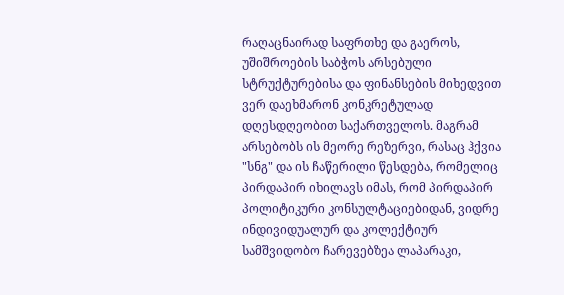რაღაცნაირად საფრთხე და გაეროს, უშიშროების საბჭოს არსებული სტრუქტურებისა და ფინანსების მიხედვით ვერ დაეხმარონ კონკრეტულად დღესდღეობით საქართველოს. მაგრამ არსებობს ის მეორე რეზერვი, რასაც ჰქვია "სნგ" და ის ჩაწერილი წესდება, რომელიც პირდაპირ იხილავს იმას, რომ პირდაპირ პოლიტიკური კონსულტაციებიდან, ვიდრე ინდივიდუალურ და კოლექტიურ სამშვიდობო ჩარევებზეა ლაპარაკი,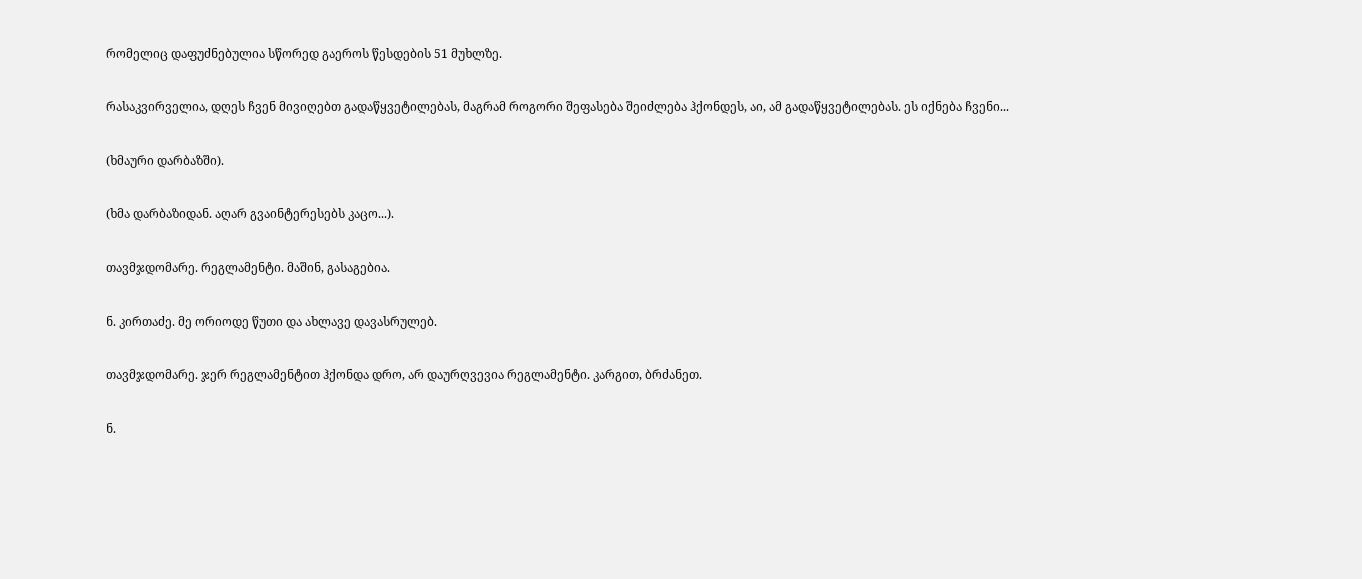რომელიც დაფუძნებულია სწორედ გაეროს წესდების 51 მუხლზე.

რასაკვირველია, დღეს ჩვენ მივიღებთ გადაწყვეტილებას, მაგრამ როგორი შეფასება შეიძლება ჰქონდეს, აი, ამ გადაწყვეტილებას. ეს იქნება ჩვენი...

(ხმაური დარბაზში).

(ხმა დარბაზიდან. აღარ გვაინტერესებს კაცო...).

თავმჯდომარე. რეგლამენტი. მაშინ, გასაგებია.

ნ. კირთაძე. მე ორიოდე წუთი და ახლავე დავასრულებ.

თავმჯდომარე. ჯერ რეგლამენტით ჰქონდა დრო, არ დაურღვევია რეგლამენტი. კარგით, ბრძანეთ.

ნ.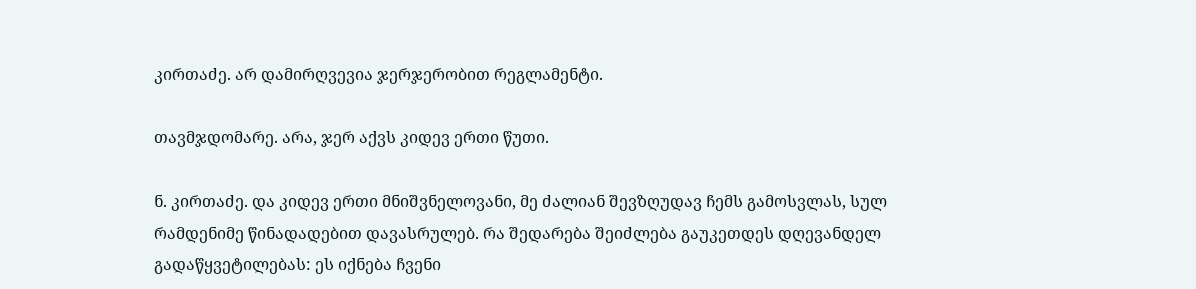კირთაძე. არ დამირღვევია ჯერჯერობით რეგლამენტი.

თავმჯდომარე. არა, ჯერ აქვს კიდევ ერთი წუთი.

ნ. კირთაძე. და კიდევ ერთი მნიშვნელოვანი, მე ძალიან შევზღუდავ ჩემს გამოსვლას, სულ რამდენიმე წინადადებით დავასრულებ. რა შედარება შეიძლება გაუკეთდეს დღევანდელ გადაწყვეტილებას: ეს იქნება ჩვენი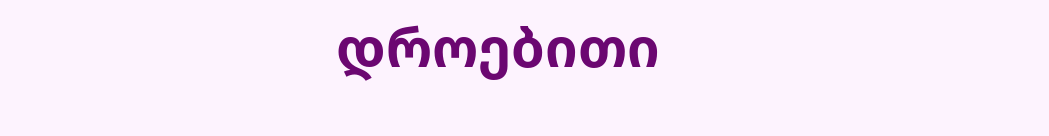დროებითი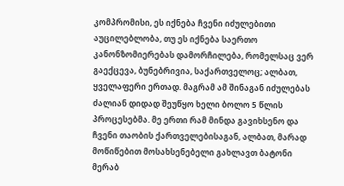კომპრომისი, ეს იქნება ჩვენი იძულებითი აუცილებლობა, თუ ეს იქნება საერთო კანონზომიერებას დამორჩილება, რომელსაც ვერ გაექცევა, ბუნებრივია, საქართველოც; ალბათ, ყველაფერი ერთად. მაგრამ ამ შინაგან იძულებას ძალიან დიდად შეუწყო ხელი ბოლო 5 წლის პროცესებმა. მე ერთი რამ მინდა გავიხსენო და ჩვენი თაობის ქართველებისაგან, ალბათ, მარად მოწიწებით მოსახსენებელი გახლავთ ბატონი მერაბ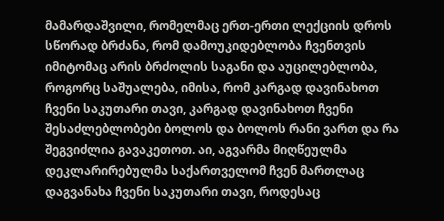მამარდაშვილი, რომელმაც ერთ-ერთი ლექციის დროს სწორად ბრძანა, რომ დამოუკიდებლობა ჩვენთვის იმიტომაც არის ბრძოლის საგანი და აუცილებლობა, როგორც საშუალება, იმისა, რომ კარგად დავინახოთ ჩვენი საკუთარი თავი, კარგად დავინახოთ ჩვენი შესაძლებლობები ბოლოს და ბოლოს რანი ვართ და რა შეგვიძლია გავაკეთოთ. აი, აგვარმა მიღწეულმა დეკლარირებულმა საქართველომ ჩვენ მართლაც დაგვანახა ჩვენი საკუთარი თავი, როდესაც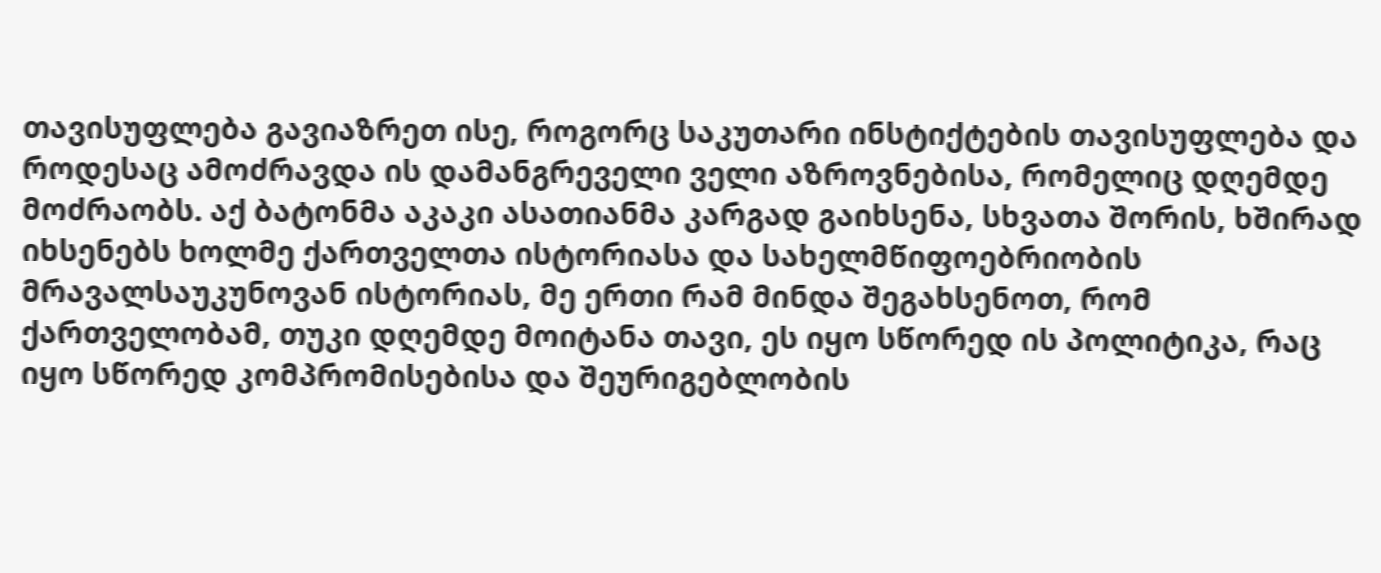თავისუფლება გავიაზრეთ ისე, როგორც საკუთარი ინსტიქტების თავისუფლება და როდესაც ამოძრავდა ის დამანგრეველი ველი აზროვნებისა, რომელიც დღემდე მოძრაობს. აქ ბატონმა აკაკი ასათიანმა კარგად გაიხსენა, სხვათა შორის, ხშირად იხსენებს ხოლმე ქართველთა ისტორიასა და სახელმწიფოებრიობის მრავალსაუკუნოვან ისტორიას, მე ერთი რამ მინდა შეგახსენოთ, რომ ქართველობამ, თუკი დღემდე მოიტანა თავი, ეს იყო სწორედ ის პოლიტიკა, რაც იყო სწორედ კომპრომისებისა და შეურიგებლობის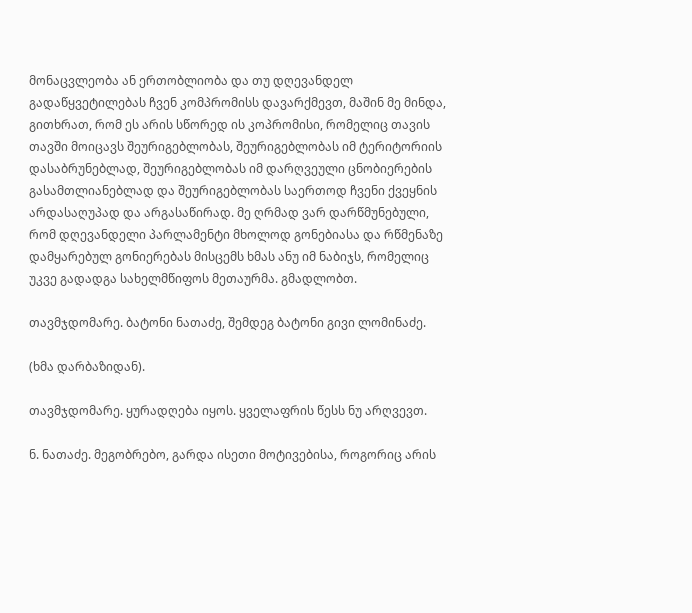მონაცვლეობა ან ერთობლიობა და თუ დღევანდელ გადაწყვეტილებას ჩვენ კომპრომისს დავარქმევთ, მაშინ მე მინდა, გითხრათ, რომ ეს არის სწორედ ის კოპრომისი, რომელიც თავის თავში მოიცავს შეურიგებლობას, შეურიგებლობას იმ ტერიტორიის დასაბრუნებლად, შეურიგებლობას იმ დარღვეული ცნობიერების გასამთლიანებლად და შეურიგებლობას საერთოდ ჩვენი ქვეყნის არდასაღუპად და არგასაწირად. მე ღრმად ვარ დარწმუნებული, რომ დღევანდელი პარლამენტი მხოლოდ გონებიასა და რწმენაზე დამყარებულ გონიერებას მისცემს ხმას ანუ იმ ნაბიჯს, რომელიც უკვე გადადგა სახელმწიფოს მეთაურმა. გმადლობთ.

თავმჯდომარე. ბატონი ნათაძე, შემდეგ ბატონი გივი ლომინაძე.

(ხმა დარბაზიდან).

თავმჯდომარე. ყურადღება იყოს. ყველაფრის წესს ნუ არღვევთ.

ნ. ნათაძე. მეგობრებო, გარდა ისეთი მოტივებისა, როგორიც არის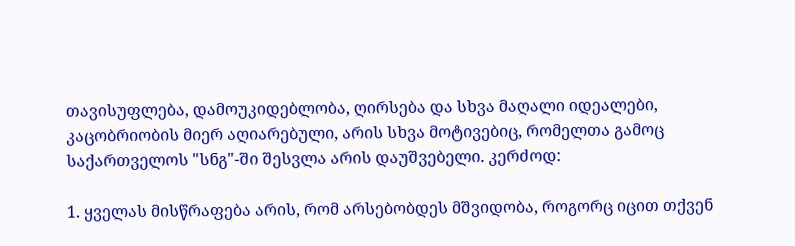თავისუფლება, დამოუკიდებლობა, ღირსება და სხვა მაღალი იდეალები, კაცობრიობის მიერ აღიარებული, არის სხვა მოტივებიც, რომელთა გამოც საქართველოს "სნგ"-ში შესვლა არის დაუშვებელი. კერძოდ:

1. ყველას მისწრაფება არის, რომ არსებობდეს მშვიდობა, როგორც იცით თქვენ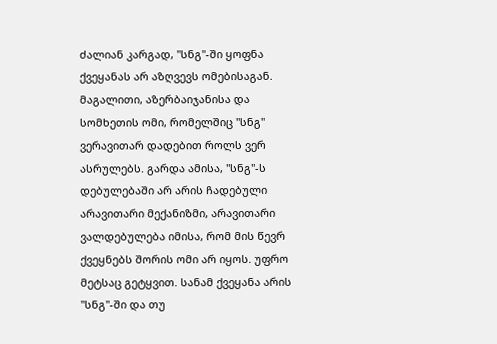ძალიან კარგად, "სნგ"-ში ყოფნა ქვეყანას არ აზღვევს ომებისაგან. მაგალითი, აზერბაიჯანისა და სომხეთის ომი, რომელშიც "სნგ" ვერავითარ დადებით როლს ვერ ასრულებს. გარდა ამისა, "სნგ"-ს დებულებაში არ არის ჩადებული არავითარი მექანიზმი, არავითარი ვალდებულება იმისა, რომ მის წევრ ქვეყნებს შორის ომი არ იყოს. უფრო მეტსაც გეტყვით. სანამ ქვეყანა არის "სნგ"-ში და თუ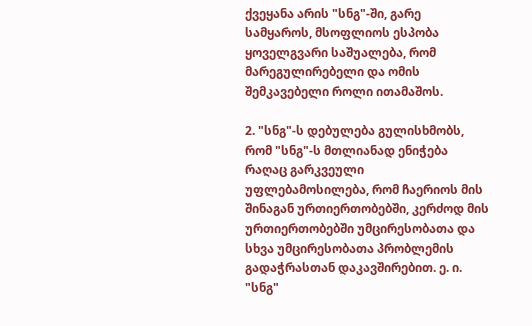ქვეყანა არის "სნგ"-ში, გარე სამყაროს, მსოფლიოს ესპობა ყოველგვარი საშუალება, რომ მარეგულირებელი და ომის შემკავებელი როლი ითამაშოს.

2. "სნგ"-ს დებულება გულისხმობს, რომ "სნგ"-ს მთლიანად ენიჭება რაღაც გარკვეული უფლებამოსილება, რომ ჩაერიოს მის შინაგან ურთიერთობებში, კერძოდ მის ურთიერთობებში უმცირესობათა და სხვა უმცირესობათა პრობლემის გადაჭრასთან დაკავშირებით. ე. ი. "სნგ"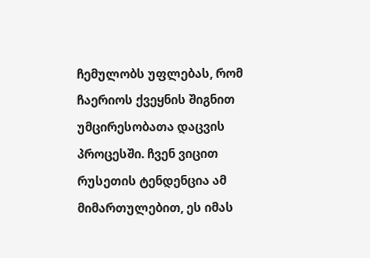ჩემულობს უფლებას, რომ ჩაერიოს ქვეყნის შიგნით უმცირესობათა დაცვის პროცესში. ჩვენ ვიცით რუსეთის ტენდენცია ამ მიმართულებით, ეს იმას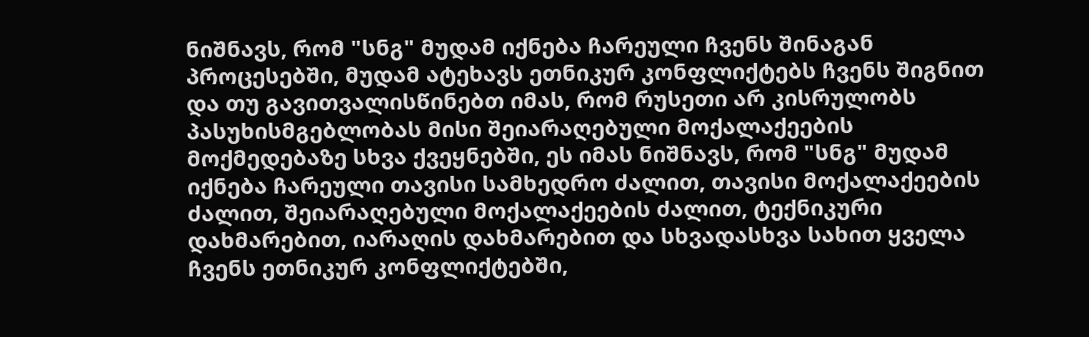ნიშნავს, რომ "სნგ" მუდამ იქნება ჩარეული ჩვენს შინაგან პროცესებში, მუდამ ატეხავს ეთნიკურ კონფლიქტებს ჩვენს შიგნით და თუ გავითვალისწინებთ იმას, რომ რუსეთი არ კისრულობს პასუხისმგებლობას მისი შეიარაღებული მოქალაქეების მოქმედებაზე სხვა ქვეყნებში, ეს იმას ნიშნავს, რომ "სნგ" მუდამ იქნება ჩარეული თავისი სამხედრო ძალით, თავისი მოქალაქეების ძალით, შეიარაღებული მოქალაქეების ძალით, ტექნიკური დახმარებით, იარაღის დახმარებით და სხვადასხვა სახით ყველა ჩვენს ეთნიკურ კონფლიქტებში,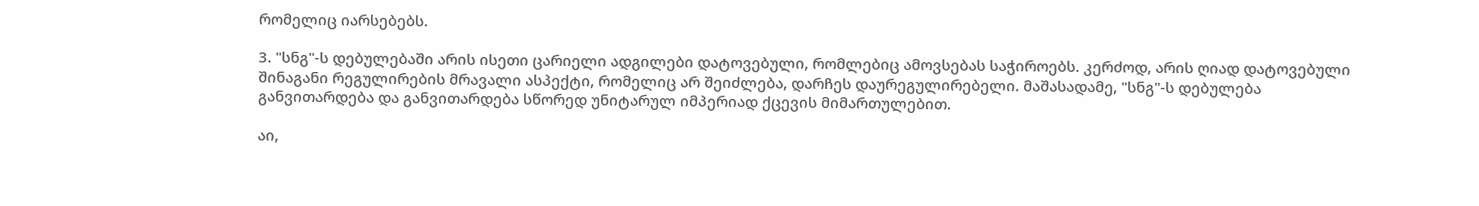რომელიც იარსებებს.

3. "სნგ"-ს დებულებაში არის ისეთი ცარიელი ადგილები დატოვებული, რომლებიც ამოვსებას საჭიროებს. კერძოდ, არის ღიად დატოვებული შინაგანი რეგულირების მრავალი ასპექტი, რომელიც არ შეიძლება, დარჩეს დაურეგულირებელი. მაშასადამე, "სნგ"-ს დებულება განვითარდება და განვითარდება სწორედ უნიტარულ იმპერიად ქცევის მიმართულებით.

აი,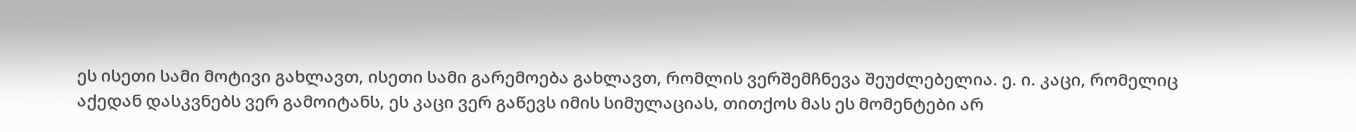ეს ისეთი სამი მოტივი გახლავთ, ისეთი სამი გარემოება გახლავთ, რომლის ვერშემჩნევა შეუძლებელია. ე. ი. კაცი, რომელიც აქედან დასკვნებს ვერ გამოიტანს, ეს კაცი ვერ გაწევს იმის სიმულაციას, თითქოს მას ეს მომენტები არ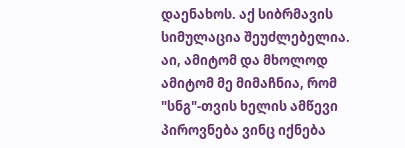დაენახოს. აქ სიბრმავის სიმულაცია შეუძლებელია. აი, ამიტომ და მხოლოდ ამიტომ მე მიმაჩნია, რომ "სნგ"-თვის ხელის ამწევი პიროვნება ვინც იქნება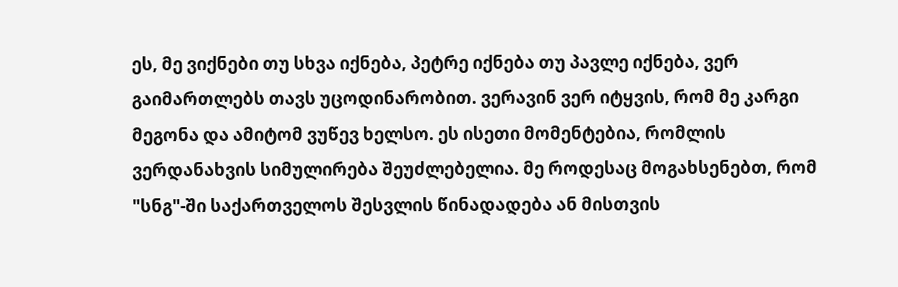ეს, მე ვიქნები თუ სხვა იქნება, პეტრე იქნება თუ პავლე იქნება, ვერ გაიმართლებს თავს უცოდინარობით. ვერავინ ვერ იტყვის, რომ მე კარგი მეგონა და ამიტომ ვუწევ ხელსო. ეს ისეთი მომენტებია, რომლის ვერდანახვის სიმულირება შეუძლებელია. მე როდესაც მოგახსენებთ, რომ "სნგ"-ში საქართველოს შესვლის წინადადება ან მისთვის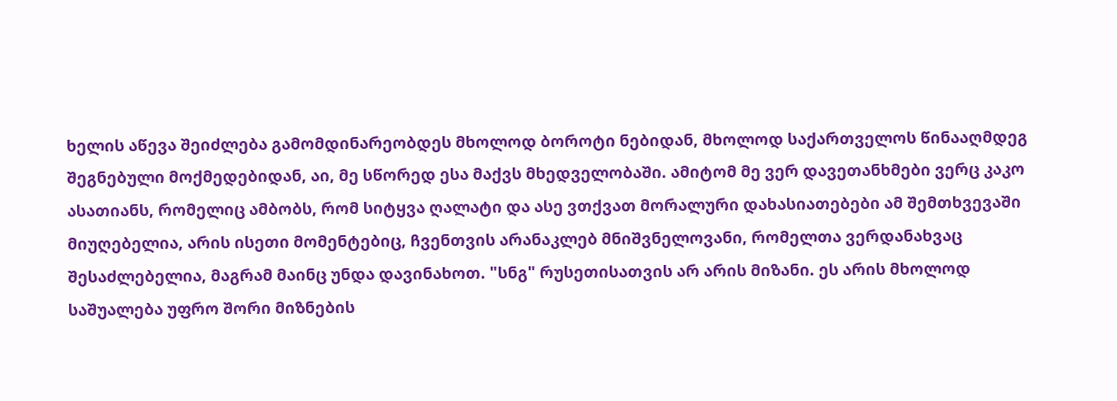ხელის აწევა შეიძლება გამომდინარეობდეს მხოლოდ ბოროტი ნებიდან, მხოლოდ საქართველოს წინააღმდეგ შეგნებული მოქმედებიდან, აი, მე სწორედ ესა მაქვს მხედველობაში. ამიტომ მე ვერ დავეთანხმები ვერც კაკო ასათიანს, რომელიც ამბობს, რომ სიტყვა ღალატი და ასე ვთქვათ მორალური დახასიათებები ამ შემთხვევაში მიუღებელია, არის ისეთი მომენტებიც, ჩვენთვის არანაკლებ მნიშვნელოვანი, რომელთა ვერდანახვაც შესაძლებელია, მაგრამ მაინც უნდა დავინახოთ. "სნგ" რუსეთისათვის არ არის მიზანი. ეს არის მხოლოდ საშუალება უფრო შორი მიზნების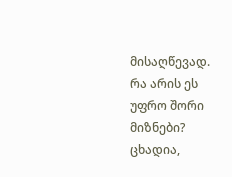მისაღწევად. რა არის ეს უფრო შორი მიზნები? ცხადია,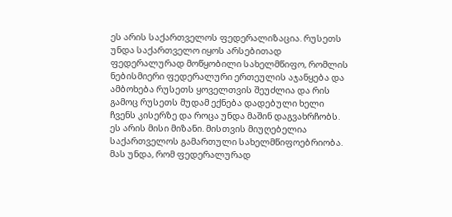ეს არის საქართველოს ფედერალიზაცია. რუსეთს უნდა საქართველო იყოს არსებითად ფედერალურად მოწყობილი სახელმწიფო, რომლის ნებისმიერი ფედერალური ერთეულის აჯანყება და ამბოხება რუსეთს ყოველთვის შეუძლია და რის გამოც რუსეთს მუდამ ექნება დადებული ხელი ჩვენს კისერზე და როცა უნდა მაშინ დაგვახრჩობს. ეს არის მისი მიზანი. მისთვის მიუღებელია საქართველოს გამართული სახელმწიფოებრიობა. მას უნდა, რომ ფედერალურად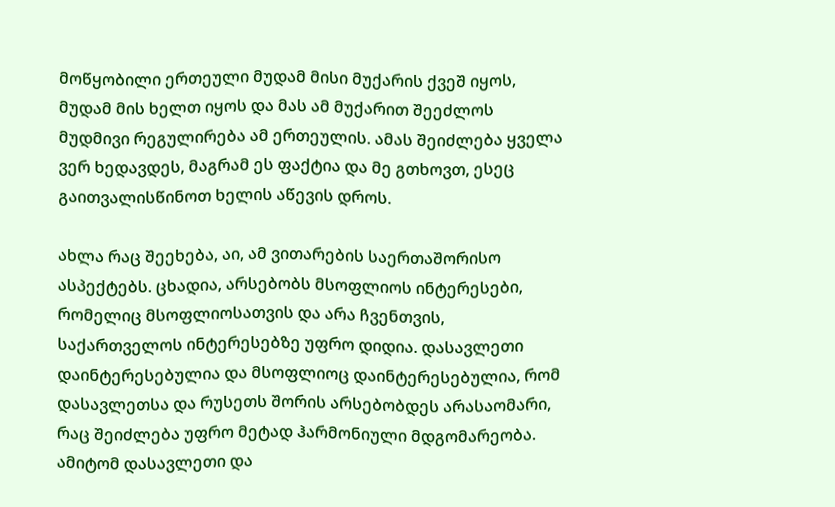მოწყობილი ერთეული მუდამ მისი მუქარის ქვეშ იყოს, მუდამ მის ხელთ იყოს და მას ამ მუქარით შეეძლოს მუდმივი რეგულირება ამ ერთეულის. ამას შეიძლება ყველა ვერ ხედავდეს, მაგრამ ეს ფაქტია და მე გთხოვთ, ესეც გაითვალისწინოთ ხელის აწევის დროს.

ახლა რაც შეეხება, აი, ამ ვითარების საერთაშორისო ასპექტებს. ცხადია, არსებობს მსოფლიოს ინტერესები, რომელიც მსოფლიოსათვის და არა ჩვენთვის, საქართველოს ინტერესებზე უფრო დიდია. დასავლეთი დაინტერესებულია და მსოფლიოც დაინტერესებულია, რომ დასავლეთსა და რუსეთს შორის არსებობდეს არასაომარი, რაც შეიძლება უფრო მეტად ჰარმონიული მდგომარეობა. ამიტომ დასავლეთი და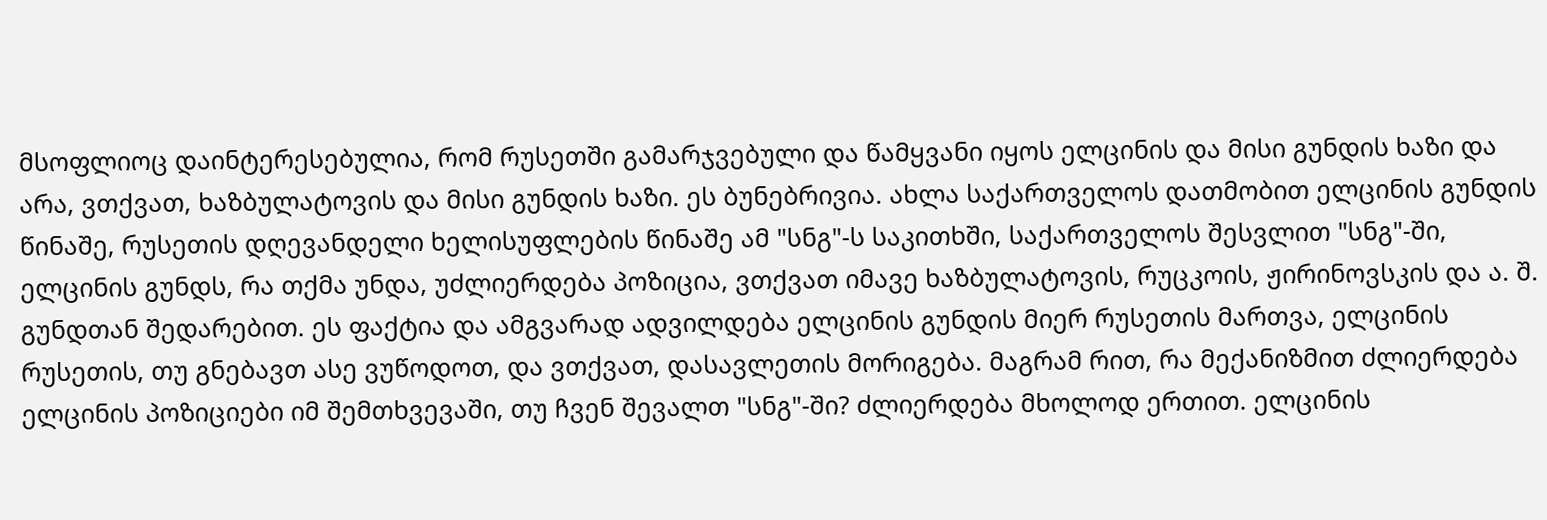მსოფლიოც დაინტერესებულია, რომ რუსეთში გამარჯვებული და წამყვანი იყოს ელცინის და მისი გუნდის ხაზი და არა, ვთქვათ, ხაზბულატოვის და მისი გუნდის ხაზი. ეს ბუნებრივია. ახლა საქართველოს დათმობით ელცინის გუნდის წინაშე, რუსეთის დღევანდელი ხელისუფლების წინაშე ამ "სნგ"-ს საკითხში, საქართველოს შესვლით "სნგ"-ში, ელცინის გუნდს, რა თქმა უნდა, უძლიერდება პოზიცია, ვთქვათ იმავე ხაზბულატოვის, რუცკოის, ჟირინოვსკის და ა. შ. გუნდთან შედარებით. ეს ფაქტია და ამგვარად ადვილდება ელცინის გუნდის მიერ რუსეთის მართვა, ელცინის რუსეთის, თუ გნებავთ ასე ვუწოდოთ, და ვთქვათ, დასავლეთის მორიგება. მაგრამ რით, რა მექანიზმით ძლიერდება ელცინის პოზიციები იმ შემთხვევაში, თუ ჩვენ შევალთ "სნგ"-ში? ძლიერდება მხოლოდ ერთით. ელცინის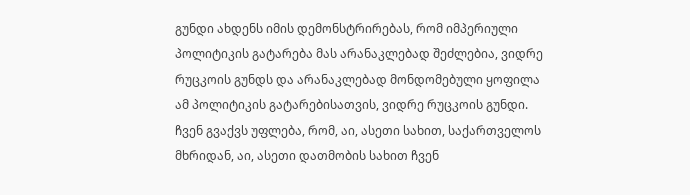გუნდი ახდენს იმის დემონსტრირებას, რომ იმპერიული პოლიტიკის გატარება მას არანაკლებად შეძლებია, ვიდრე რუცკოის გუნდს და არანაკლებად მონდომებული ყოფილა ამ პოლიტიკის გატარებისათვის, ვიდრე რუცკოის გუნდი. ჩვენ გვაქვს უფლება, რომ, აი, ასეთი სახით, საქართველოს მხრიდან, აი, ასეთი დათმობის სახით ჩვენ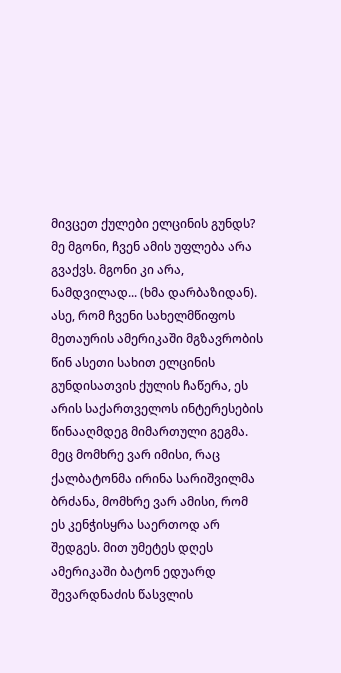მივცეთ ქულები ელცინის გუნდს? მე მგონი, ჩვენ ამის უფლება არა გვაქვს. მგონი კი არა, ნამდვილად... (ხმა დარბაზიდან). ასე, რომ ჩვენი სახელმწიფოს მეთაურის ამერიკაში მგზავრობის წინ ასეთი სახით ელცინის გუნდისათვის ქულის ჩაწერა, ეს არის საქართველოს ინტერესების წინააღმდეგ მიმართული გეგმა. მეც მომხრე ვარ იმისი, რაც ქალბატონმა ირინა სარიშვილმა ბრძანა, მომხრე ვარ ამისი, რომ ეს კენჭისყრა საერთოდ არ შედგეს. მით უმეტეს დღეს ამერიკაში ბატონ ედუარდ შევარდნაძის წასვლის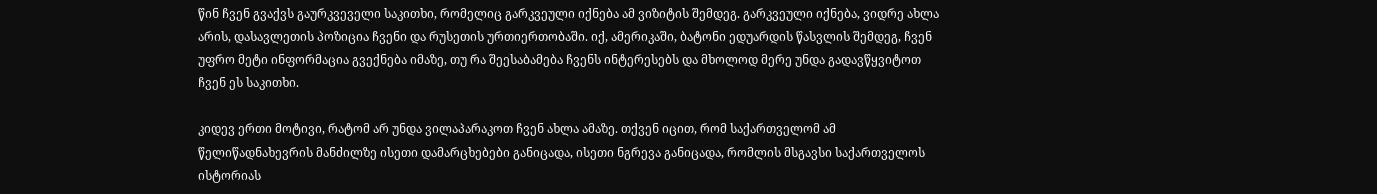წინ ჩვენ გვაქვს გაურკვეველი საკითხი, რომელიც გარკვეული იქნება ამ ვიზიტის შემდეგ. გარკვეული იქნება, ვიდრე ახლა არის, დასავლეთის პოზიცია ჩვენი და რუსეთის ურთიერთობაში. იქ, ამერიკაში, ბატონი ედუარდის წასვლის შემდეგ, ჩვენ უფრო მეტი ინფორმაცია გვექნება იმაზე, თუ რა შეესაბამება ჩვენს ინტერესებს და მხოლოდ მერე უნდა გადავწყვიტოთ ჩვენ ეს საკითხი.

კიდევ ერთი მოტივი, რატომ არ უნდა ვილაპარაკოთ ჩვენ ახლა ამაზე. თქვენ იცით, რომ საქართველომ ამ წელიწადნახევრის მანძილზე ისეთი დამარცხებები განიცადა, ისეთი ნგრევა განიცადა, რომლის მსგავსი საქართველოს ისტორიას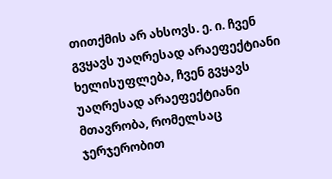თითქმის არ ახსოვს. ე. ი. ჩვენ გვყავს უაღრესად არაეფექტიანი ხელისუფლება, ჩვენ გვყავს უაღრესად არაეფექტიანი მთავრობა, რომელსაც ჯერჯერობით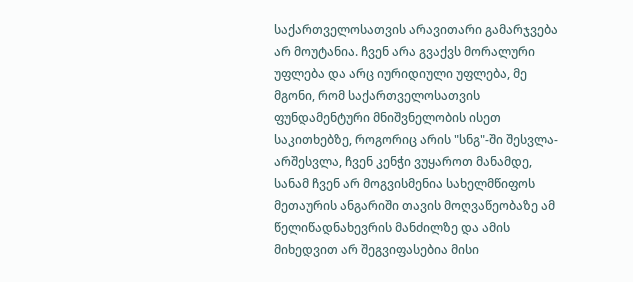საქართველოსათვის არავითარი გამარჯვება არ მოუტანია. ჩვენ არა გვაქვს მორალური უფლება და არც იურიდიული უფლება, მე მგონი, რომ საქართველოსათვის ფუნდამენტური მნიშვნელობის ისეთ საკითხებზე, როგორიც არის "სნგ"-ში შესვლა-არშესვლა, ჩვენ კენჭი ვუყაროთ მანამდე, სანამ ჩვენ არ მოგვისმენია სახელმწიფოს მეთაურის ანგარიში თავის მოღვაწეობაზე ამ წელიწადნახევრის მანძილზე და ამის მიხედვით არ შეგვიფასებია მისი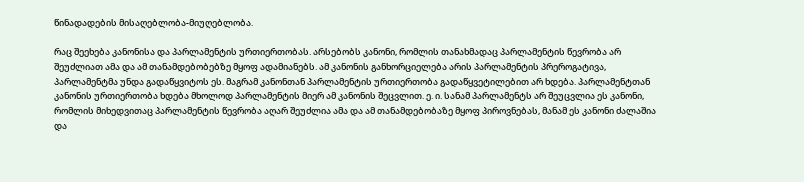წინადადების მისაღებლობა-მიუღებლობა.

რაც შეეხება კანონისა და პარლამენტის ურთიერთობას. არსებობს კანონი, რომლის თანახმადაც პარლამენტის წევრობა არ შეუძლიათ ამა და ამ თანამდებობებზე მყოფ ადამიანებს. ამ კანონის განხორციელება არის პარლამენტის პრეროგატივა, პარლამენტმა უნდა გადაწყვიტოს ეს. მაგრამ კანონთან პარლამენტის ურთიერთობა გადაწყვეტილებით არ ხდება. პარლამენტთან კანონის ურთიერთობა ხდება მხოლოდ პარლამენტის მიერ ამ კანონის შეცვლით. ე. ი. სანამ პარლამენტს არ შეუცვლია ეს კანონი, რომლის მიხედვითაც პარლამენტის წევრობა აღარ შეუძლია ამა და ამ თანამდებობაზე მყოფ პიროვნებას, მანამ ეს კანონი ძალაშია და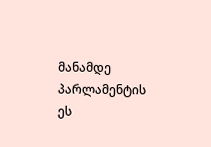მანამდე პარლამენტის ეს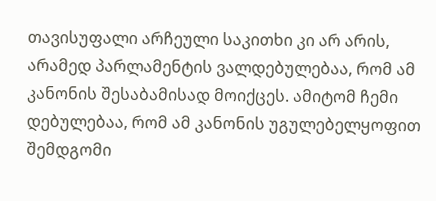თავისუფალი არჩეული საკითხი კი არ არის, არამედ პარლამენტის ვალდებულებაა, რომ ამ კანონის შესაბამისად მოიქცეს. ამიტომ ჩემი დებულებაა, რომ ამ კანონის უგულებელყოფით შემდგომი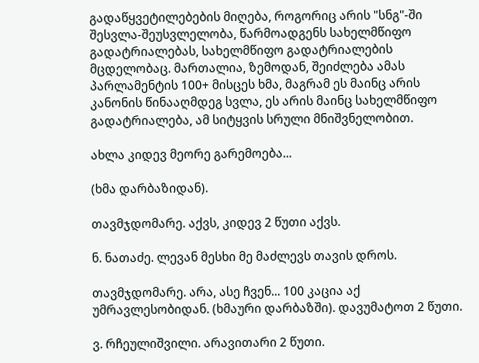გადაწყვეტილებების მიღება, როგორიც არის "სნგ"-ში შესვლა-შეუსვლელობა, წარმოადგენს სახელმწიფო გადატრიალებას, სახელმწიფო გადატრიალების მცდელობაც. მართალია, ზემოდან, შეიძლება ამას პარლამენტის 100+ მისცეს ხმა, მაგრამ ეს მაინც არის კანონის წინააღმდეგ სვლა, ეს არის მაინც სახელმწიფო გადატრიალება, ამ სიტყვის სრული მნიშვნელობით.

ახლა კიდევ მეორე გარემოება...

(ხმა დარბაზიდან).

თავმჯდომარე. აქვს, კიდევ 2 წუთი აქვს.

ნ. ნათაძე. ლევან მესხი მე მაძლევს თავის დროს.

თავმჯდომარე. არა, ასე ჩვენ... 100 კაცია აქ უმრავლესობიდან. (ხმაური დარბაზში). დავუმატოთ 2 წუთი.

ვ. რჩეულიშვილი. არავითარი 2 წუთი.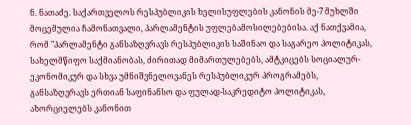ნ. ნათაძე. საქართველოს რესპუბლიკის ხელისუფლების კანონის მე-7 მუხლში მოცემულია ჩამონათვალი, პარლამენტის უფლებამოსილებებისა. აქ ნათქვამია, რომ "პარლამენტი განსაზღვრავს რესპუბლიკის საშინაო და საგარეო პოლიტიკას, სახელმწიფო საქმიანობას, ძირითად მიმართულებებს, ამტკიცებს სოციალურ-ეკონომიკურ და სხვა უმნიშვნელოვანეს რესპუბლიკურ პროგრამებს, განსაზღვრავს ერთიან საფინანსო და ფულად-საკრედიტო პოლიტიკას, ახორციელებს კანონით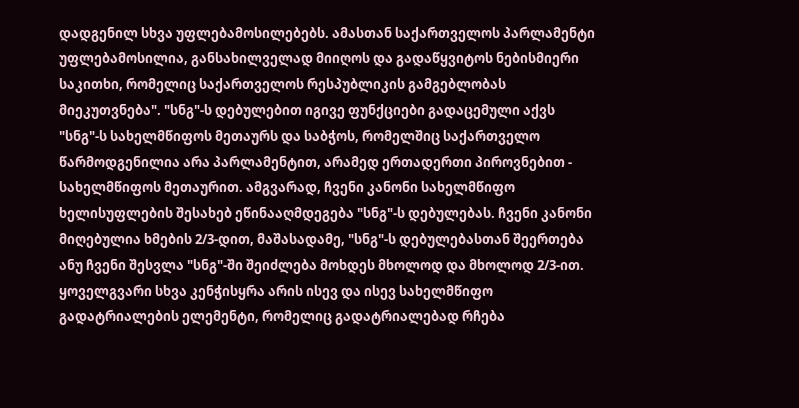დადგენილ სხვა უფლებამოსილებებს. ამასთან საქართველოს პარლამენტი უფლებამოსილია, განსახილველად მიიღოს და გადაწყვიტოს ნებისმიერი საკითხი, რომელიც საქართველოს რესპუბლიკის გამგებლობას მიეკუთვნება". "სნგ"-ს დებულებით იგივე ფუნქციები გადაცემული აქვს "სნგ"-ს სახელმწიფოს მეთაურს და საბჭოს, რომელშიც საქართველო წარმოდგენილია არა პარლამენტით, არამედ ერთადერთი პიროვნებით - სახელმწიფოს მეთაურით. ამგვარად, ჩვენი კანონი სახელმწიფო ხელისუფლების შესახებ ეწინააღმდეგება "სნგ"-ს დებულებას. ჩვენი კანონი მიღებულია ხმების 2/3-დით, მაშასადამე, "სნგ"-ს დებულებასთან შეერთება ანუ ჩვენი შესვლა "სნგ"-ში შეიძლება მოხდეს მხოლოდ და მხოლოდ 2/3-ით. ყოველგვარი სხვა კენჭისყრა არის ისევ და ისევ სახელმწიფო გადატრიალების ელემენტი, რომელიც გადატრიალებად რჩება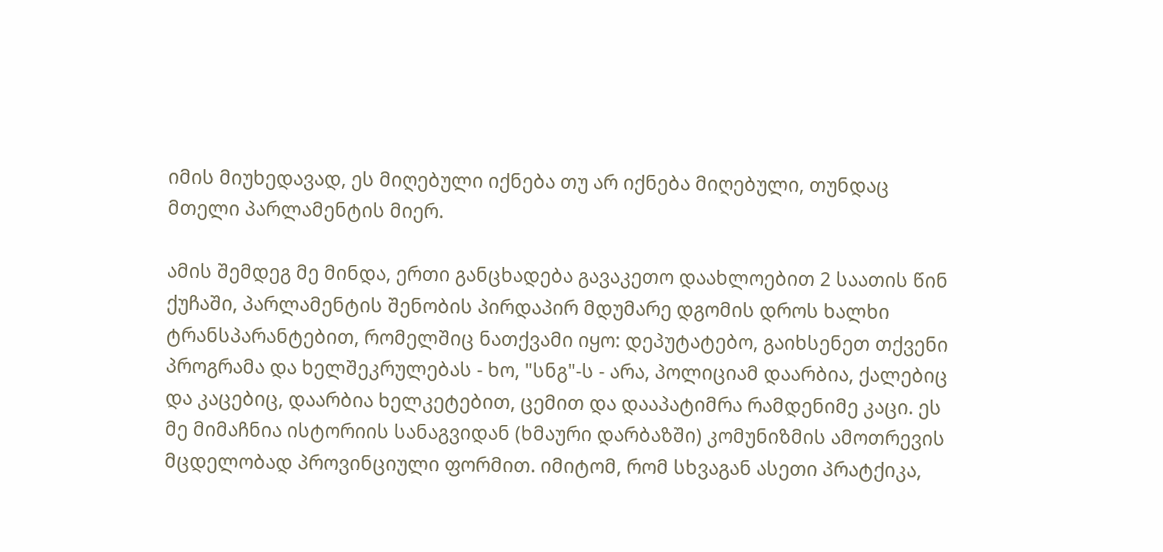იმის მიუხედავად, ეს მიღებული იქნება თუ არ იქნება მიღებული, თუნდაც მთელი პარლამენტის მიერ.

ამის შემდეგ მე მინდა, ერთი განცხადება გავაკეთო დაახლოებით 2 საათის წინ ქუჩაში, პარლამენტის შენობის პირდაპირ მდუმარე დგომის დროს ხალხი ტრანსპარანტებით, რომელშიც ნათქვამი იყო: დეპუტატებო, გაიხსენეთ თქვენი პროგრამა და ხელშეკრულებას - ხო, "სნგ"-ს - არა, პოლიციამ დაარბია, ქალებიც და კაცებიც, დაარბია ხელკეტებით, ცემით და დააპატიმრა რამდენიმე კაცი. ეს მე მიმაჩნია ისტორიის სანაგვიდან (ხმაური დარბაზში) კომუნიზმის ამოთრევის მცდელობად პროვინციული ფორმით. იმიტომ, რომ სხვაგან ასეთი პრატქიკა,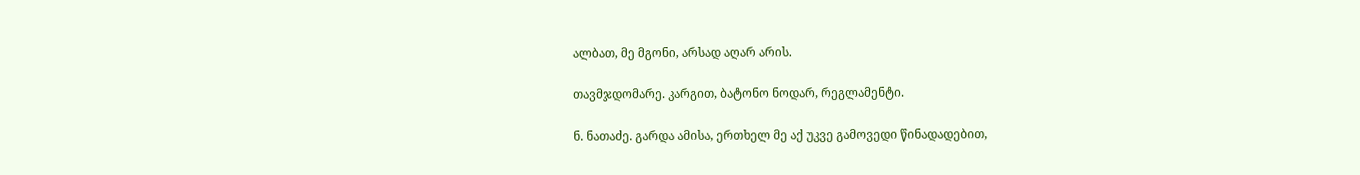ალბათ, მე მგონი, არსად აღარ არის.

თავმჯდომარე. კარგით, ბატონო ნოდარ, რეგლამენტი.

ნ. ნათაძე. გარდა ამისა, ერთხელ მე აქ უკვე გამოვედი წინადადებით,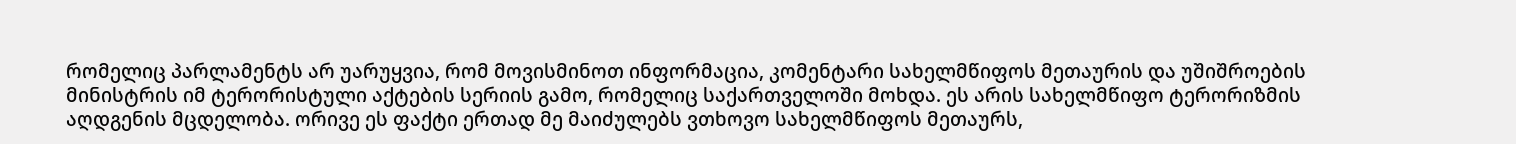რომელიც პარლამენტს არ უარუყვია, რომ მოვისმინოთ ინფორმაცია, კომენტარი სახელმწიფოს მეთაურის და უშიშროების მინისტრის იმ ტერორისტული აქტების სერიის გამო, რომელიც საქართველოში მოხდა. ეს არის სახელმწიფო ტერორიზმის აღდგენის მცდელობა. ორივე ეს ფაქტი ერთად მე მაიძულებს ვთხოვო სახელმწიფოს მეთაურს,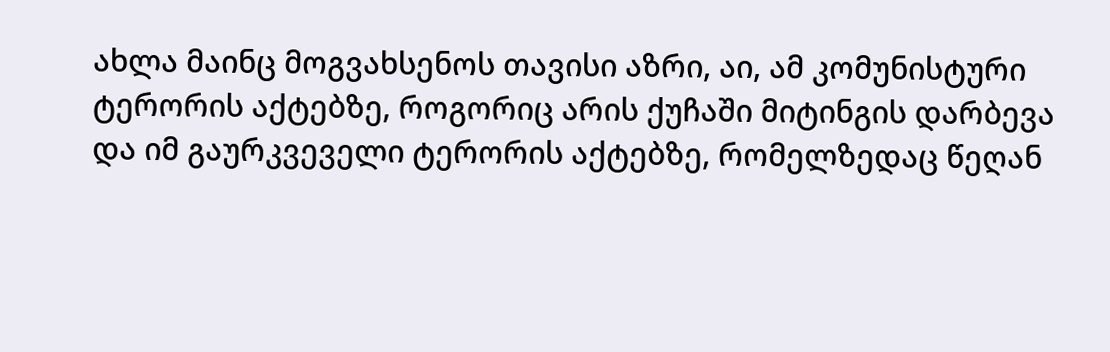ახლა მაინც მოგვახსენოს თავისი აზრი, აი, ამ კომუნისტური ტერორის აქტებზე, როგორიც არის ქუჩაში მიტინგის დარბევა და იმ გაურკვეველი ტერორის აქტებზე, რომელზედაც წეღან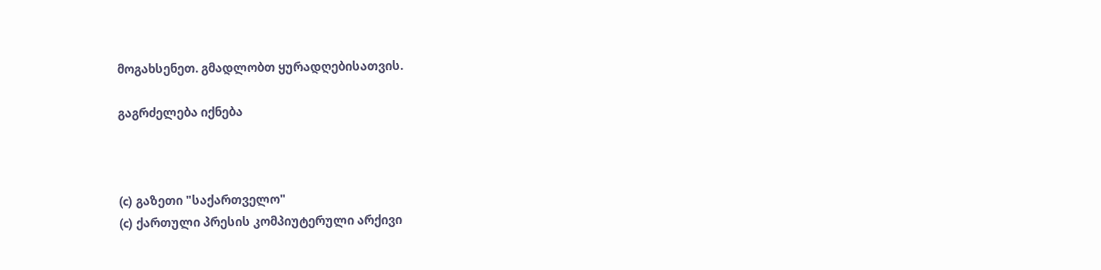მოგახსენეთ. გმადლობთ ყურადღებისათვის.

გაგრძელება იქნება



(c) გაზეთი "საქართველო"
(c) ქართული პრესის კომპიუტერული არქივი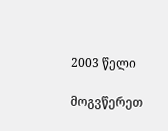2003 წელი

მოგვწერეთ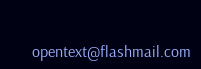opentext@flashmail.com